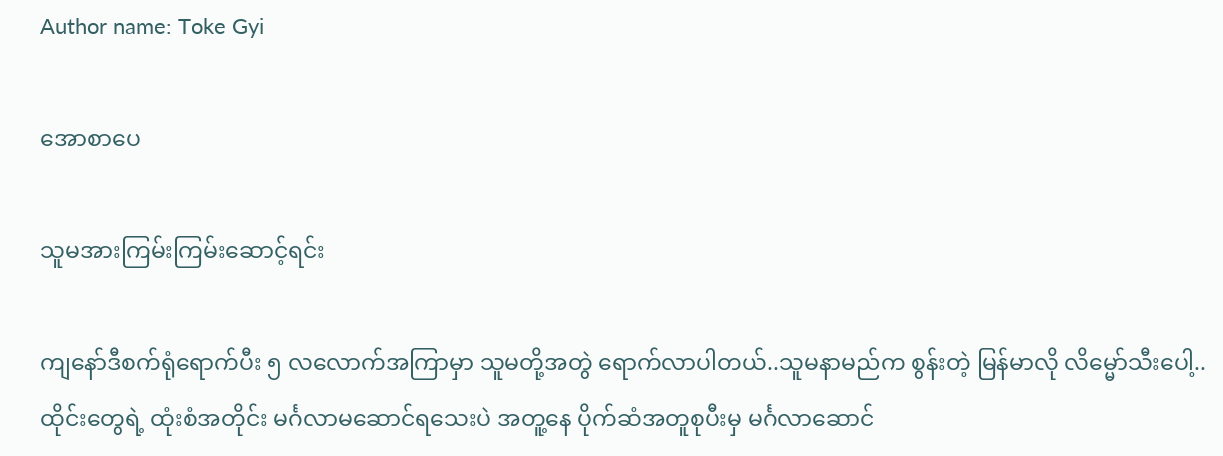Author name: Toke Gyi

အောစာပေ

သူမအားကြမ်းကြမ်းဆောင့်ရင်း

ကျနော်ဒီစက်ရုံရောက်ပီး ၅ လလောက်အကြာမှာ သူမတို့အတွဲ ရောက်လာပါတယ်..သူမနာမည်က စွန်းတဲ့ မြန်မာလို လိမ္မော်သီးပေါ့.. ထိုင်းတွေရဲ့ ထုံးစံအတိုင်း မင်္ဂလာမဆောင်ရသေးပဲ အတူ့နေ ပိုက်ဆံအတူစုပီးမှ မင်္ဂလာဆောင်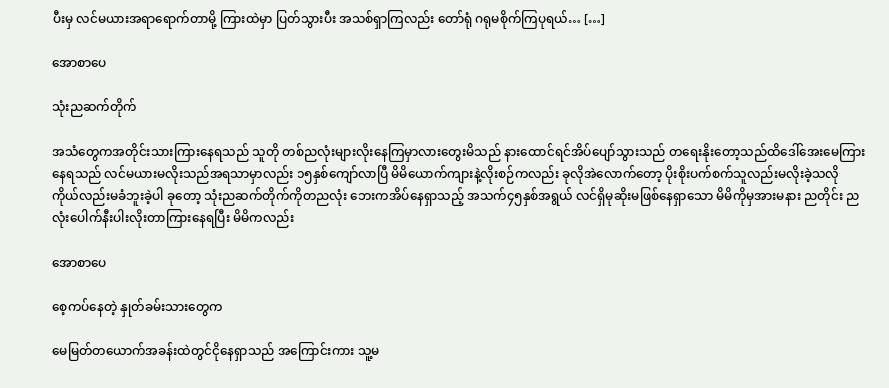ပီးမှ လင်မယားအရာရောက်တာမို့ ကြားထဲမှာ ပြတ်သွားပီး အသစ်ရှာကြလည်း တော်ရုံ ဂရုမစိုက်ကြပုရယ်… […]

အောစာပေ

သုံးညဆက်တိုက်

အသံတွေကအတိုင်းသားကြားနေရသည် သူတို တစ်ညလုံးများလိုးနေကြမှာလားတွေးမိသည် နားထောင်ရင်အိပ်ပျော်သွားသည် တရေးနိုးတော့သည်ထိဒေါ်အေးမေကြားနေရသည် လင်မယားမလိုးသည်အရသာမှာလည်း ၁၅နှစ်ကျော်လာပြီ မိမိယောက်ကျားနဲ့လိုးစဉ်ကလည်း ခုလိုအဲလောက်တော့ ပိုးစိုးပက်စက်သူလည်းမလိုးခဲ့သလို ကိုယ်လည်းမခံဘူးခဲ့ပါ ခုတော့ သုံးညဆက်တိုက်ကိုတညလုံး ဘေးကအိပ်နေရှာသည့် အသက်၄၅နှစ်အရွယ် လင်ရှိမုဆိုးမဖြစ်နေရှာသော မိမိကိုမှအားမနား ညတိုင်း ညလုံးပေါက်နီးပါးလိုးတာကြားနေရပြီး မိမိကလည်း

အောစာပေ

စေ့ကပ်နေတဲ့ နှုတ်ခမ်းသားတွေက

မေမြတ်တယောက်အခန်းထဲတွင်ငိုနေရှာသည် အကြောင်းကား သူ့မ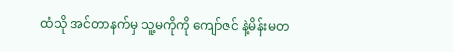ထံသို အင်တာနက်မှ သူ့မကိုကို ကျော်ဇင် နဲ့မိန်းမတ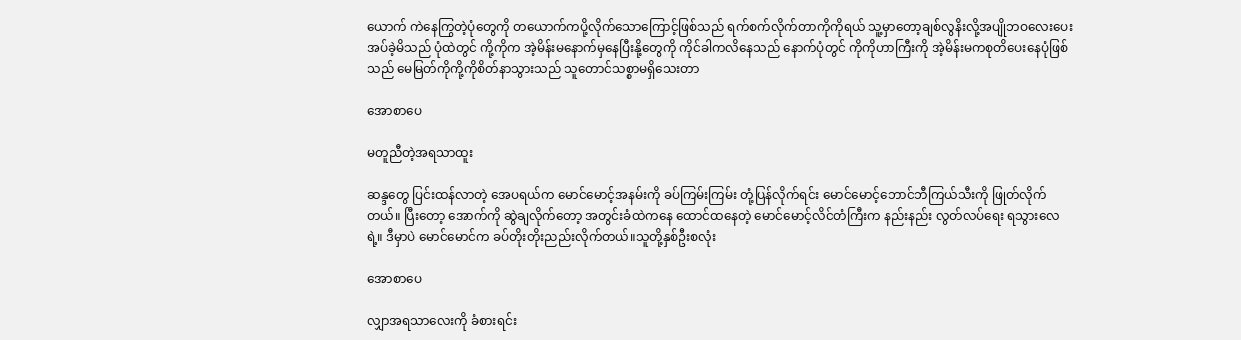ယောက် ကဲနေကြွတဲ့ပုံတွေကို တယောက်ကပို့လိုက်သောကြောင့်ဖြစ်သည် ရက်စက်လိုက်တာကိုကိုရယ် သူ့မှာတော့ချစ်လွနိးလို့အပျိုဘဝလေးပေးအပ်ခဲ့မိသည် ပုံထဲတွင် ကို့ကိုက အဲ့မိန်းမနောက်မှနေပြီးနို့တွေကို ကိုင်ခါကလိနေသည် နောက်ပုံတွင် ကိုကိုဟာကြီးကို အဲ့မိန်းမကစုတိပေးနေပုံဖြစ်သည် မေမြတ်ကိုကို့ကိုစိတ်နာသွားသည် သူတောင်သစ္စာမရှိသေးတာ

အောစာပေ

မတူညီတဲ့အရသာထူး

ဆန္ဒတွေ ပြင်းထန်လာတဲ့ အေပရယ်က မောင်မောင့်အနမ်းကို ခပ်ကြမ်းကြမ်း တုံ့ပြန်လိုက်ရင်း မောင်မောင့်ဘောင်ဘီကြယ်သီးကို ဖြုတ်လိုက်တယ်။ ပြီးတော့ အောက်ကို ဆွဲချလိုက်တော့ အတွင်းခံထဲကနေ ထောင်ထနေတဲ့ မောင်မောင့်လိင်တံကြီးက နည်းနည်း လွတ်လပ်ရေး ရသွားလေရဲ့။ ဒီမှာပဲ မောင်မောင်က ခပ်တိုးတိုးညည်းလိုက်တယ်။သူတို့နှစ်ဦးစလုံး

အောစာပေ

လျှာအရသာလေးကို ခံစားရင်း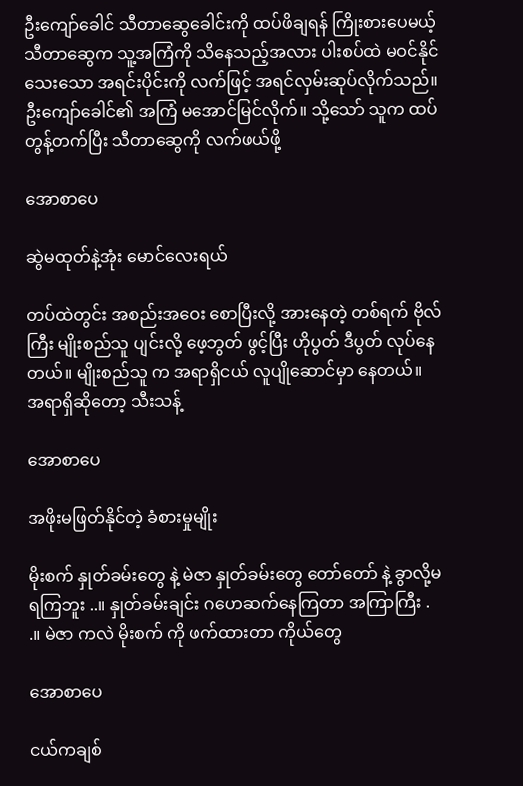ဦးကျော်ခေါင် သီတာဆွေခေါင်းကို ထပ်ဖိချရန် ကြိုးစားပေမယ့် သီတာဆွေက သူ့အကြံကို သိနေသည့်အလား ပါးစပ်ထဲ မဝင်နိုင်သေးသော အရင်းပိုင်းကို လက်ဖြင့် အရင်လှမ်းဆုပ်လိုက်သည်။ ဦးကျော်ခေါင်၏ အကြံ မအောင်မြင်လိုက်။ သို့သော် သူက ထပ်တွန့်တက်ပြီး သီတာဆွေကို လက်ဖယ်ဖို့

အောစာပေ

ဆွဲမထုတ်နဲ့အုံး မောင်လေးရယ်

တပ်ထဲတွင်း အစည်းအဝေး စောပြီးလို့ အားနေတဲ့ တစ်ရက် ဗိုလ်ကြီး မျိုးစည်သူ ပျင်းလို့ ဖေ့ဘွတ် ဖွင့်ပြီး ဟိုပွတ် ဒီပွတ် လုပ်နေတယ်။ မျိုးစည်သူ က အရာရှိငယ် လူပျိုဆောင်မှာ နေတယ်။ အရာရှိဆိုတော့ သီးသန့်

အောစာပေ

အဖိုးမဖြတ်နိုင်တဲ့ ခံစားမှုမျိုး

မိုးစက် နှုတ်ခမ်းတွေ နဲ့ မဲဇာ နှုတ်ခမ်းတွေ တော်တော် နဲ့ ခွာလို့မရကြဘူး ..။ နှုတ်ခမ်းချင်း ဂဟေဆက်နေကြတာ အကြာကြီး . .။ မဲဇာ ကလဲ မိုးစက် ကို ဖက်ထားတာ ကိုယ်တွေ

အောစာပေ

ငယ်ကချစ်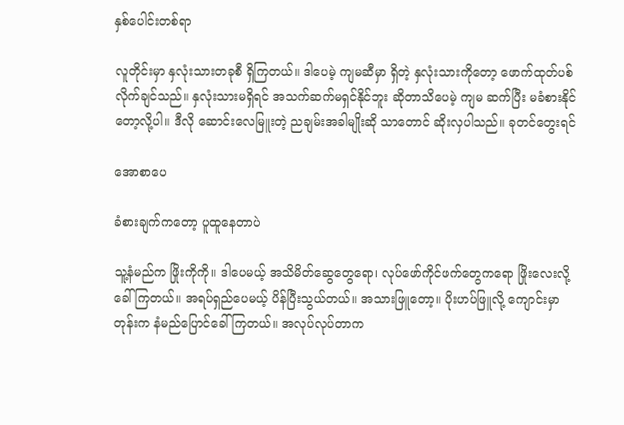နှစ်ပေါင်းတစ်ရာ

လူတိုင်းမှာ နှလုံးသားတခုစီ ရှိကြတယ်။ ဒါပေမဲ့ ကျမဆီမှာ ရှိတဲ့ နှလုံးသားကိုတော့ ဖောက်ထုတ်ပစ်လိုက်ချင်သည်။ နှလုံးသားမရှိရင် အသက်ဆက်မရှင်နိုင်ဘူး ဆိုတာသိပေမဲ့ ကျမ ဆက်ပြီး မခံစားနိုင်တော့လို့ပါ။ ဒီလို ဆောင်းလေမြူးတဲ့ ညချမ်းအခါမျိုးဆို သာတောင် ဆိုးလှပါသည်။ ခုတင်တွေးရင်

အောစာပေ

ခံစားချက်ကတော့ ပူထူနေတာပဲ

သူ့နံမည်က ဖြိုးကိုကို။ ဒါပေမယ့် အသိမိတ်ဆွေတွေရော၊ လုပ်ဖော်ကိုင်ဖက်တွေကရော ဖြိုးလေးလို့ ခေါ်ကြတယ်။ အရပ်ရှည်ပေမယ့် ပိန်ပြီးသွယ်တယ်။ အသားဖြူတော့။ ပိုးဟပ်ဖြူလို့ ကျောင်းမှာတုန်းက နံမည်ပြောင်ခေါ်ကြတယ်။ အလုပ်လုပ်တာက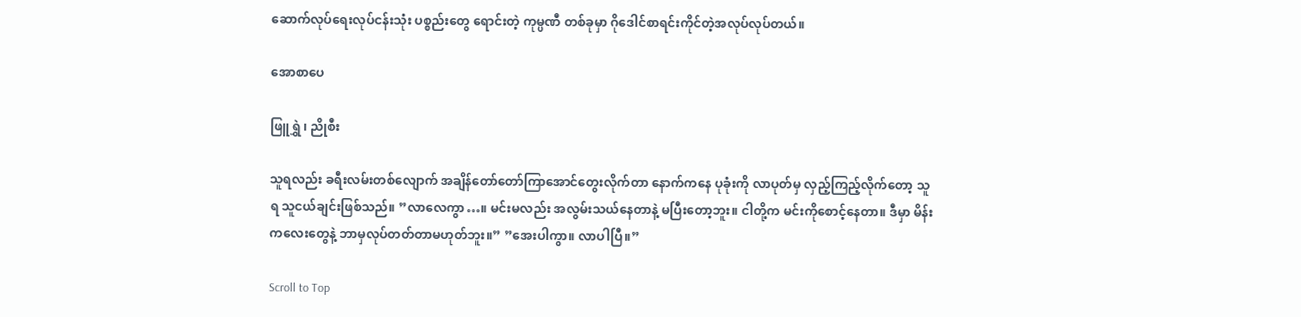ဆောက်လုပ်ရေးလုပ်ငန်းသုံး ပစ္စည်းတွေ ရောင်းတဲ့ ကုမ္ပဏီ တစ်ခုမှာ ဂိုဒေါင်စာရင်းကိုင်တဲ့အလုပ်လုပ်တယ်။

အောစာပေ

ဖြူရွှဲ ၊ ညိုစီး

သူရလည်း ခရီးလမ်းတစ်လျောက် အချိန်တော်တော်ကြာအောင်တွေးလိုက်တာ နောက်ကနေ ပုခုံးကို လာပုတ်မှ လှည့်ကြည့်လိုက်တော့ သူရ သူငယ်ချင်းဖြစ်သည်။ ”လာလေကွာ…။ မင်းမလည်း အလွမ်းသယ်နေတာနဲ့ မပြီးတော့ဘူး။ ငါတို့က မင်းကိုစောင့်နေတာ။ ဒီမှာ မိန်းကလေးတွေနဲ့ ဘာမှလုပ်တတ်တာမဟုတ်ဘူး။” ”အေးပါကွာ။ လာပါပြီ။”

Scroll to Top